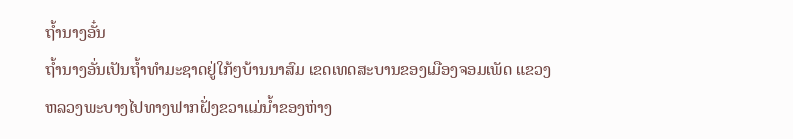ຖໍ້ານາງອັ໋ນ
ຖ້ຳນາງອັ່ນເປັນຖ້ຳທຳມະຊາດຢູ່ໃກ້ໆບ້ານນາສົມ ເຂດເທດສະບານຂອງເມືອງຈອມເພັດ ແຂວງຫລວງພະບາງໄປທາງຟາກຝັ່ງຂວາແມ່ນ້ຳຂອງຫ່າງ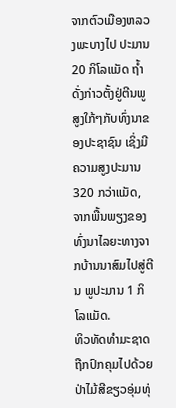ຈາກຕົວເມືອງຫລວງພະບາງໄປ ປະມານ 20 ກິໂລແມັດ ຖ້ຳດັ່ງກ່າວຕັ້ງຢູ່ຕີນພູສູງໃກ້ໆກັບທົ່ງນາຂອງປະຊາຊົນ ເຊິ່ງມີຄວາມສູງປະມານ 320 ກວ່າແມັດ, ຈາກພື້ນພຽງຂອງທົ່ງນາໄລຍະທາງຈາກບ້ານນາສົມໄປສູ່ຕີນ ພູປະມານ 1 ກິໂລແມັດ.
ທິວທັດທຳມະຊາດ ຖືກປົກຄຸມໄປດ້ວຍປ່າໄມ້ສີຂຽວອຸ່ມທຸ່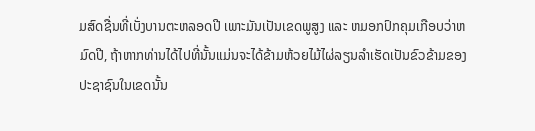ມສົດຊື່ນທີ່ເບັ່ງບານຕະຫລອດປີ ເພາະມັນເປັນເຂດພູສູງ ແລະ ຫມອກປົກຄຸມເກືອບວ່າຫມົດປີ, ຖ້າຫາກທ່ານໄດ້ໄປທີ່ນັ້ນແມ່ນຈະໄດ້ຂ້າມຫ້ວຍໄມ້ໄຜ່ລຽນລຳເຮັດເປັນຂົວຂ້າມຂອງປະຊາຊົນໃນເຂດນັ້ນ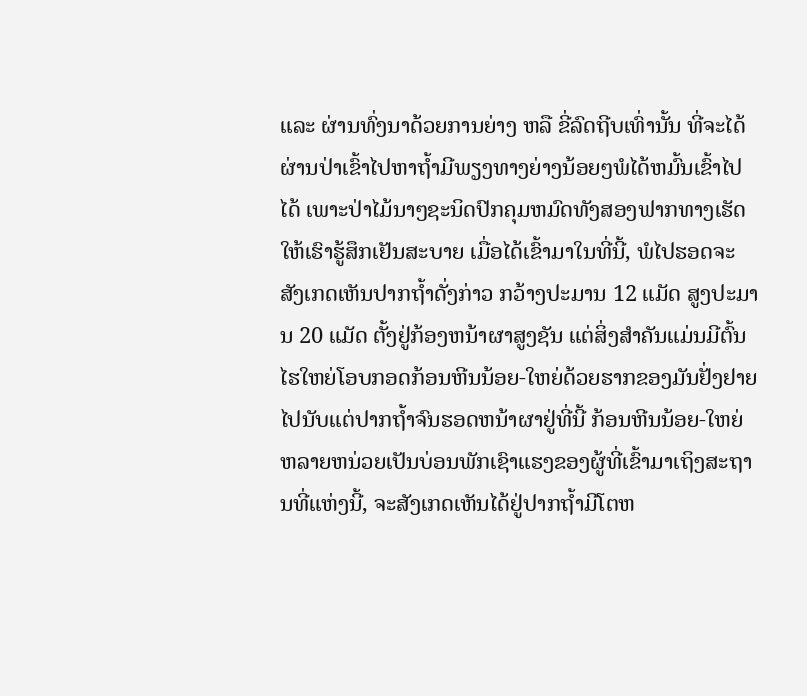ແລະ ຜ່ານທົ່ງນາດ້ວຍການຍ່າງ ຫລື ຂີ່ລົດຖີບເທົ່ານັ້ນ ທີ່ຈະໄດ້ຜ່ານປ່າເຂົ້າໄປຫາຖ້ຳມີພຽງທາງຍ່າງນ້ອຍໆພໍໄດ້ຫມົ້ນເຂົ້າໄປໄດ້ ເພາະປ່າໄມ້ນາໆຊະນິດປົກຄຸມຫມົດທັງສອງຟາກທາງເຮັດໃຫ້ເຮົາຮູ້ສຶກເຢັນສະບາຍ ເມື່ອໄດ້ເຂົ້າມາໃນທີ່ນີ້, ພໍໄປຮອດຈະສັງເກດເຫັນປາກຖ້ຳດັ່ງກ່າວ ກວ້າງປະມານ 12 ແມັດ ສູງປະມານ 20 ແມັດ ຕັ້ງຢູ່ກ້ອງຫນ້າຜາສູງຊັນ ແຕ່ສິ່ງສຳຄັນແມ່ນມີຕົ້ນໄຮໃຫຍ່ໂອບກອດກ້ອນຫີນນ້ອຍ-ໃຫຍ່ດ້ວຍຮາກຂອງມັນຢັ່ງຢາຍໄປນັບແຕ່ປາກຖ້ຳຈົນຮອດຫນ້າຜາຢູ່ທີ່ນີ້ ກ້ອນຫີນນ້ອຍ-ໃຫຍ່ຫລາຍຫນ່ວຍເປັນບ່ອນພັກເຊົາແຮງຂອງຜູ້ທີ່ເຂົ້າມາເຖິງສະຖານທີ່ແຫ່ງນີ້, ຈະສັງເກດເຫັນໄດ້ຢູ່ປາກຖ້ຳມີໂຕຫ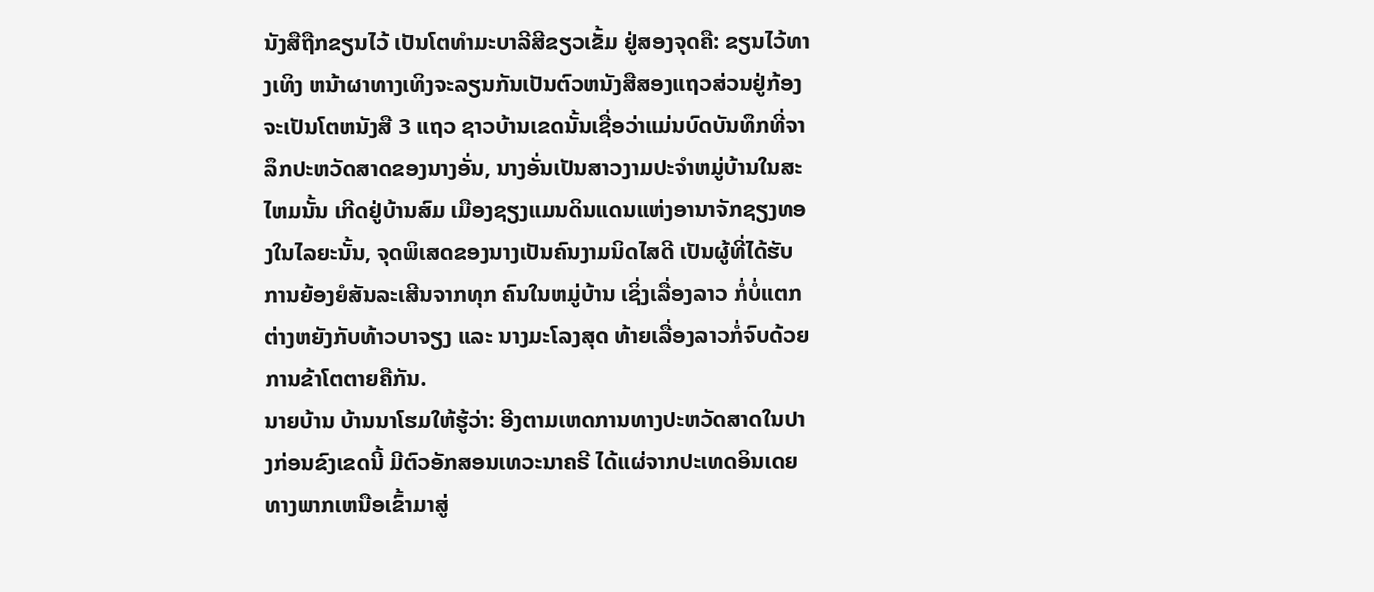ນັງສືຖືກຂຽນໄວ້ ເປັນໂຕທຳມະບາລີສີຂຽວເຂັ້ມ ຢູ່ສອງຈຸດຄື: ຂຽນໄວ້ທາງເທິງ ຫນ້າຜາທາງເທິງຈະລຽນກັນເປັນຕົວຫນັງສືສອງແຖວສ່ວນຢູ່ກ້ອງຈະເປັນໂຕຫນັງສື 3 ແຖວ ຊາວບ້ານເຂດນັ້ນເຊື່ອວ່າແມ່ນບົດບັນທຶກທີ່ຈາລຶກປະຫວັດສາດຂອງນາງອັ່ນ, ນາງອັ່ນເປັນສາວງາມປະຈຳຫມູ່ບ້ານໃນສະໄຫມນັ້ນ ເກີດຢູ່ບ້ານສົມ ເມືອງຊຽງແມນດິນແດນແຫ່ງອານາຈັກຊຽງທອງໃນໄລຍະນັ້ນ, ຈຸດພິເສດຂອງນາງເປັນຄົນງາມນິດໄສດີ ເປັນຜູ້ທີ່ໄດ້ຮັບການຍ້ອງຍໍສັນລະເສີນຈາກທຸກ ຄົນໃນຫມູ່ບ້ານ ເຊິ່ງເລື່ອງລາວ ກໍ່ບໍ່ແຕກຕ່າງຫຍັງກັບທ້າວບາຈຽງ ແລະ ນາງມະໂລງສຸດ ທ້າຍເລື່ອງລາວກໍ່ຈົບດ້ວຍການຂ້າໂຕຕາຍຄືກັນ.
ນາຍບ້ານ ບ້ານນາໂຮມໃຫ້ຮູ້ວ່າ: ອີງຕາມເຫດການທາງປະຫວັດສາດໃນປາງກ່ອນຂົງເຂດນີ້ ມີຕົວອັກສອນເທວະນາຄຣີ ໄດ້ແຜ່ຈາກປະເທດອິນເດຍທາງພາກເຫນືອເຂົ້າມາສູ່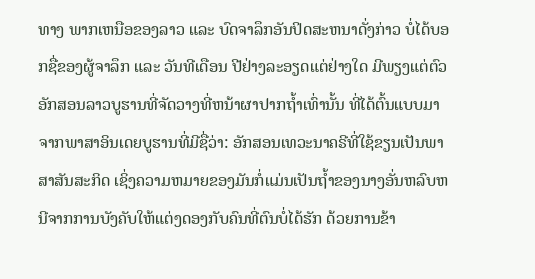ທາງ ພາກເຫນືອຂອງລາວ ແລະ ບົດຈາລຶກອັນປິດສະຫນາດັ່ງກ່າວ ບໍ່ໄດ້ບອກຊື່ຂອງຜູ້ຈາລຶກ ແລະ ວັນທີເດືອນ ປີຢ່າງລະອຽດແຕ່ຢ່າງໃດ ມີພຽງແຕ່ຕົວອັກສອນລາວບູຮານທີ່ຈັດວາງທີ່ຫນ້າຜາປາກຖ້ຳເທົ່ານັ້ນ ທີ່ໄດ້ຕົ້ນແບບມາຈາກພາສາອິນເດຍບູຮານທີ່ມີຊື່ວ່າ: ອັກສອນເທວະນາຄຣີທີ່ໃຊ້ຂຽນເປັນພາສາສັນສະກິດ ເຊິ່ງຄວາມຫມາຍຂອງມັນກໍ່ແມ່ນເປັນຖ້ຳຂອງນາງອັ່ນຫລົບຫນີຈາກການບັງຄັບໃຫ້ແຕ່ງດອງກັບຄົນທີ່ຕົນບໍ່ໄດ້ຮັກ ດ້ວຍການຂ້າ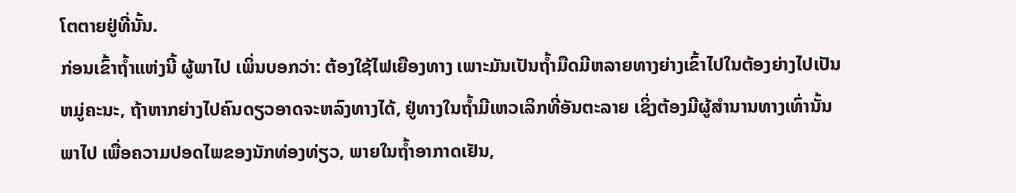ໂຕຕາຍຢູ່ທີ່ນັ້ນ.
ກ່ອນເຂົ້າຖ້ຳແຫ່ງນີ້ ຜູ້ພາໄປ ເພິ່ນບອກວ່າ: ຕ້ອງໃຊ້ໄຟເຍືອງທາງ ເພາະມັນເປັນຖ້ຳມືດມີຫລາຍທາງຍ່າງເຂົ້າໄປໃນຕ້ອງຍ່າງໄປເປັນຫມູ່ຄະນະ, ຖ້າຫາກຍ່າງໄປຄົນດຽວອາດຈະຫລົງທາງໄດ້, ຢູ່ທາງໃນຖ້ຳມີເຫວເລິກທີ່ອັນຕະລາຍ ເຊິ່ງຕ້ອງມີຜູ້ສຳນານທາງເທົ່ານັ້ນພາໄປ ເພື່ອຄວາມປອດໄພຂອງນັກທ່ອງທ່ຽວ, ພາຍໃນຖ້ຳອາກາດເຢັນ,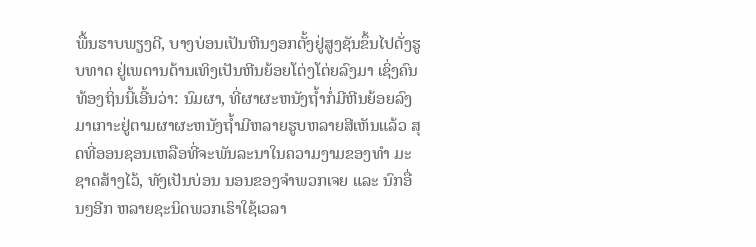ພື້ນຮາບພຽງດີ, ບາງບ່ອນເປັນຫີນງອກຕັ້ງຢູ່ສູງຊັນຂຶ້ນໄປດັ່ງຮູບທາດ ຢູ່ເພດານດ້ານເທິງເປັນຫີນຍ້ອຍໂຕ່ງໂຕ່ຍລົງມາ ເຊິ່ງຄົນທ້ອງຖິ່ນນີ້ເອີ້ນວ່າ: ນົມຜາ, ທີ່ຜາຜະຫນັງຖ້ຳກໍ່ມີຫີນຍ້ອຍລົງ ມາເກາະຢູ່ຕາມຜາຜະຫນັງຖ້ຳມີຫລາຍຮູບຫລາຍສີເຫັນແລ້ວ ສຸດທີ່ອອນຊອນເຫລືອທີ່ຈະພັນລະນາໃນຄວາມງາມຂອງທຳ ມະຊາດສ້າງໄວ້, ທັງເປັນບ່ອນ ນອນຂອງຈຳພວກເຈຍ ແລະ ນົກອື່ນໆອີກ ຫລາຍຊະນິດພວກເຮົາໃຊ້ເວລາ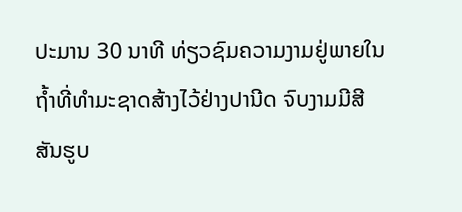ປະມານ 30 ນາທີ ທ່ຽວຊົມຄວາມງາມຢູ່ພາຍໃນຖ້ຳທີ່ທຳມະຊາດສ້າງໄວ້ຢ່າງປານີດ ຈົບງາມມີສີສັນຮູບ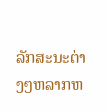ລັກສະນະຕ່າງໆຫລາກຫ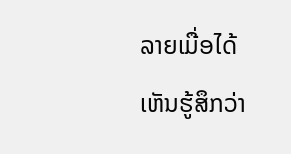ລາຍເມື່ອໄດ້ເຫັນຮູ້ສຶກວ່າ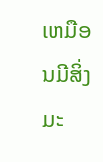ເຫມືອນມີສິ່ງມະ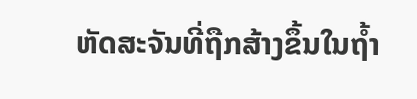ຫັດສະຈັນທີ່ຖືກສ້າງຂຶ້ນໃນຖ້ຳ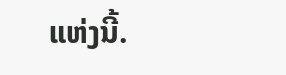ແຫ່ງນີ້.